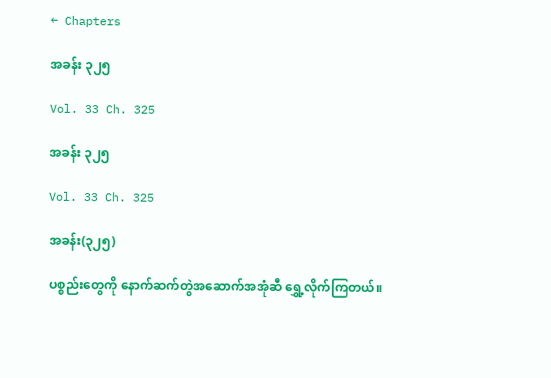← Chapters

အခန်း ၃၂၅

Vol. 33 Ch. 325

အခန်း ၃၂၅

Vol. 33 Ch. 325

အခန်း(၃၂၅)

ပစ္စည်းတွေကို နောက်ဆက်တွဲအဆောက်အအုံဆီ ရွှေ့လိုက်ကြတယ်။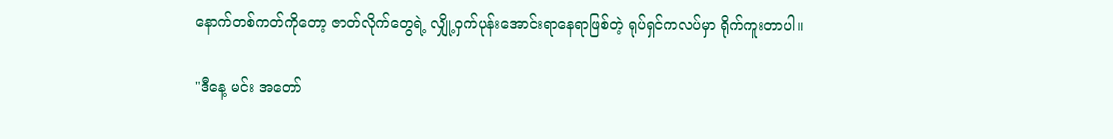နောက်တစ်ကတ်ကိုတော့ ဇာတ်လိုက်တွေရဲ့ လျှို့ဝှက်ပုန်းအောင်းရာနေရာဖြစ်တဲ့ ရုပ်ရှင်ကလပ်မှာ ရိုက်ကူးတာပါ။

"ဒီနေ့ မင်း အတော်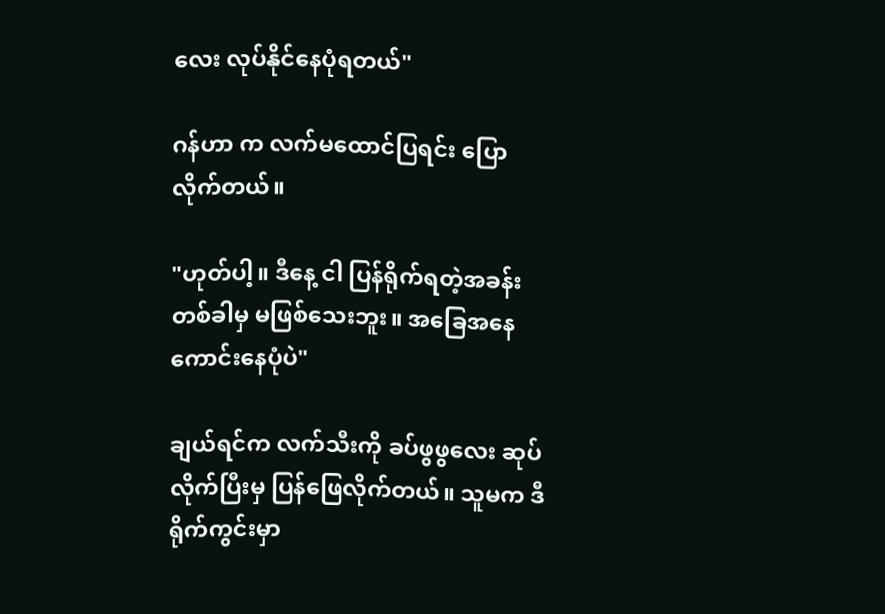လေး လုပ်နိုင်နေပုံရတယ်"

ဂန်ဟာ က လက်မထောင်ပြရင်း ပြောလိုက်တယ်။

"ဟုတ်ပါ့။ ဒီနေ့ ငါ ပြန်ရိုက်ရတဲ့အခန်း တစ်ခါမှ မဖြစ်သေးဘူး။ အခြေအနေ ကောင်းနေပုံပဲ"

ချယ်ရင်က လက်သီးကို ခပ်ဖွဖွလေး ဆုပ်လိုက်ပြီးမှ ပြန်ဖြေလိုက်တယ်။ သူမက ဒီရိုက်ကွင်းမှာ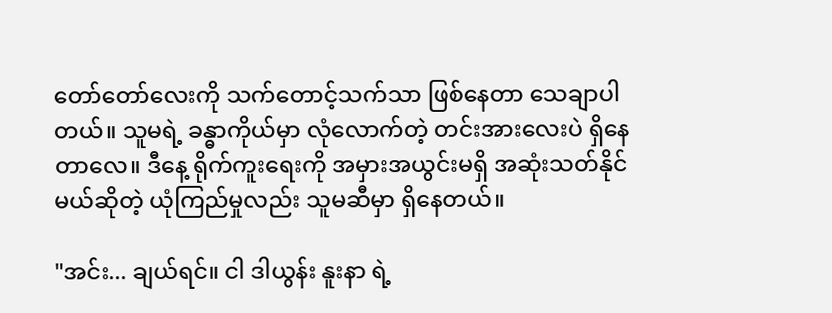တော်တော်လေးကို သက်တောင့်သက်သာ ဖြစ်နေတာ သေချာပါတယ်။ သူမရဲ့ ခန္ဓာကိုယ်မှာ လုံလောက်တဲ့ တင်းအားလေးပဲ ရှိနေတာလေ။ ဒီနေ့ ရိုက်ကူးရေးကို အမှားအယွင်းမရှိ အဆုံးသတ်နိုင်မယ်ဆိုတဲ့ ယုံကြည်မှုလည်း သူမဆီမှာ ရှိနေတယ်။

"အင်း... ချယ်ရင်။ ငါ ဒါယွန်း နူးနာ ရဲ့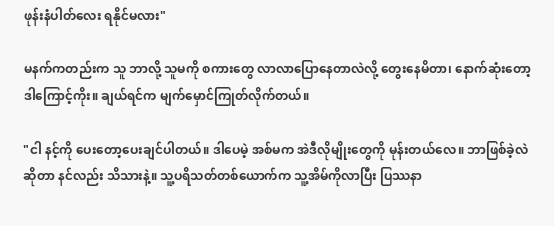ဖုန်းနံပါတ်လေး ရနိုင်မလား"

မနက်ကတည်းက သူ ဘာလို့ သူမကို စကားတွေ လာလာပြောနေတာလဲလို့ တွေးနေမိတာ၊ နောက်ဆုံးတော့ ဒါကြောင့်ကိုး။ ချယ်ရင်က မျက်မှောင်ကြုတ်လိုက်တယ်။

"ငါ နင့်ကို ပေးတော့ပေးချင်ပါတယ်။ ဒါပေမဲ့ အစ်မက အဲဒီလိုမျိုးတွေကို မုန်းတယ်လေ။ ဘာဖြစ်ခဲ့လဲဆိုတာ နင်လည်း သိသားနဲ့။ သူ့ပရိသတ်တစ်ယောက်က သူ့အိမ်ကိုလာပြီး ပြဿနာ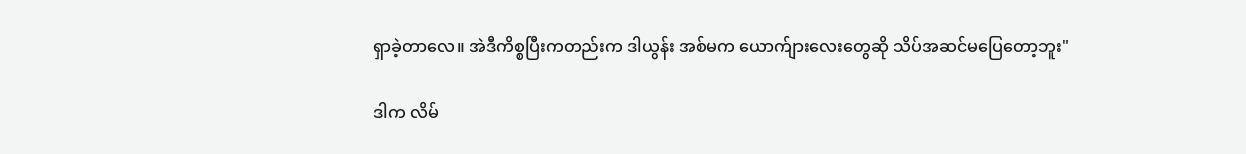ရှာခဲ့တာလေ။ အဲဒီကိစ္စပြီးကတည်းက ဒါယွန်း အစ်မက ယောက်ျားလေးတွေဆို သိပ်အဆင်မပြေတော့ဘူး"

ဒါက လိမ်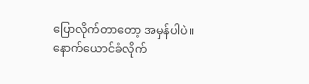ပြောလိုက်တာတော့ အမှန်ပါပဲ။ နောက်ယောင်ခံလိုက်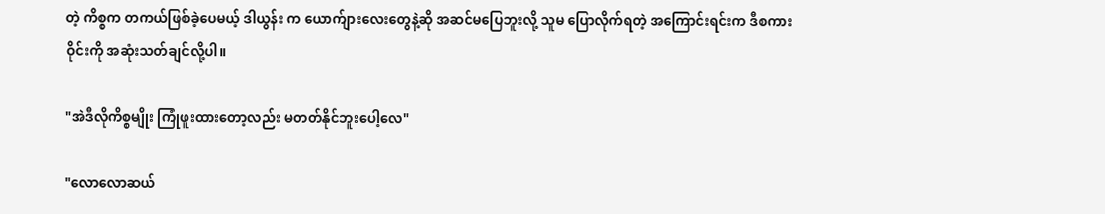တဲ့ ကိစ္စက တကယ်ဖြစ်ခဲ့ပေမယ့် ဒါယွန်း က ယောက်ျားလေးတွေနဲ့ဆို အဆင်မပြေဘူးလို့ သူမ ပြောလိုက်ရတဲ့ အကြောင်းရင်းက ဒီစကားဝိုင်းကို အဆုံးသတ်ချင်လို့ပါ။

"အဲဒီလိုကိစ္စမျိုး ကြုံဖူးထားတော့လည်း မတတ်နိုင်ဘူးပေါ့လေ"

"လောလောဆယ်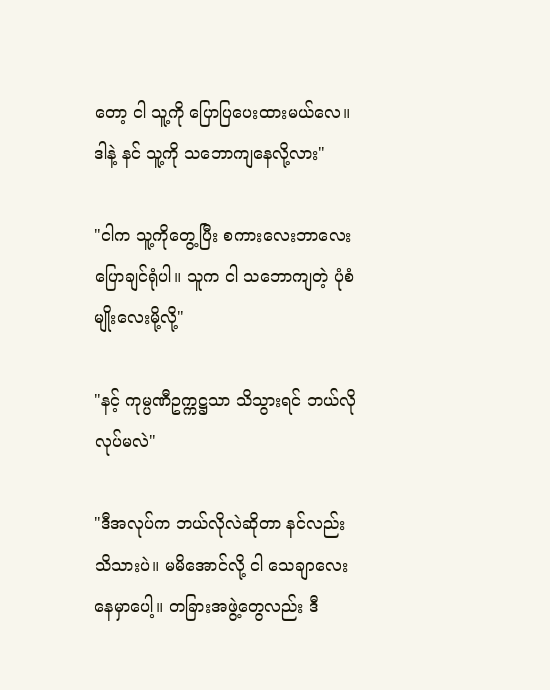တော့ ငါ သူ့ကို ပြောပြပေးထားမယ်လေ။ ဒါနဲ့ နင် သူ့ကို သဘောကျနေလို့လား"

"ငါက သူ့ကိုတွေ့ပြီး စကားလေးဘာလေး ပြောချင်ရုံပါ။ သူက ငါ သဘောကျတဲ့ ပုံစံမျိုးလေးမို့လို့"

"နင့် ကုမ္ပဏီဥက္ကဋ္ဌသာ သိသွားရင် ဘယ်လိုလုပ်မလဲ"

"ဒီအလုပ်က ဘယ်လိုလဲဆိုတာ နင်လည်း သိသားပဲ။ မမိအောင်လို့ ငါ သေချာလေး နေမှာပေါ့။ တခြားအဖွဲ့တွေလည်း ဒီ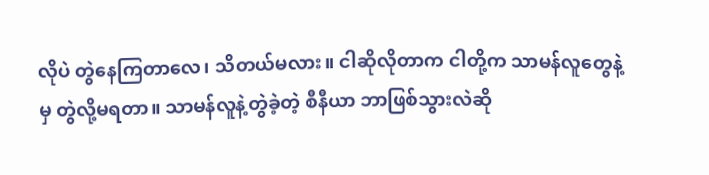လိုပဲ တွဲနေကြတာလေ၊ သိတယ်မလား။ ငါဆိုလိုတာက ငါတို့က သာမန်လူတွေနဲ့မှ တွဲလို့မရတာ။ သာမန်လူနဲ့တွဲခဲ့တဲ့ စီနီယာ ဘာဖြစ်သွားလဲဆို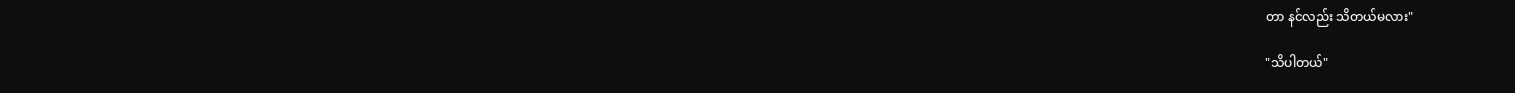တာ နင်လည်း သိတယ်မလား"

"သိပါတယ်"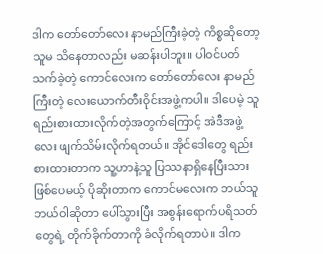ဒါက တော်တော်လေး နာမည်ကြီးခဲ့တဲ့ ကိစ္စဆိုတော့ သူမ သိနေတာလည်း မဆန်းပါဘူး။ ပါဝင်ပတ်သက်ခဲ့တဲ့ ကောင်လေးက တော်တော်လေး နာမည်ကြီးတဲ့ လေးယောက်တီးဝိုင်းအဖွဲ့ကပါ။ ဒါပေမဲ့ သူ ရည်းစားထားလိုက်တဲ့အတွက်ကြောင့် အဲဒီအဖွဲ့လေး ဖျက်သိမ်းလိုက်ရတယ်။ အိုင်ဒေါတွေ ရည်းစားထားတာက သူ့ဟာနဲ့သူ ပြဿနာရှိနေပြီးသားဖြစ်ပေမယ့် ပိုဆိုးတာက ကောင်မလေးက ဘယ်သူဘယ်ဝါဆိုတာ ပေါ်သွားပြီး အစွန်းရောက်ပရိသတ်တွေရဲ့ တိုက်ခိုက်တာကို ခံလိုက်ရတာပဲ။ ဒါက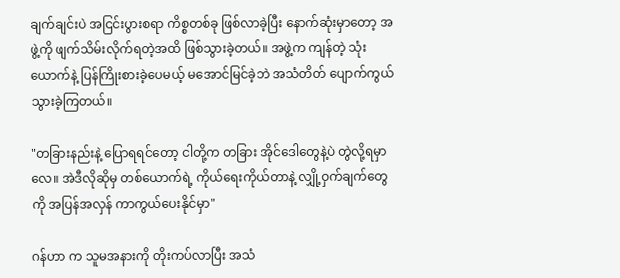ချက်ချင်းပဲ အငြင်းပွားစရာ ကိစ္စတစ်ခု ဖြစ်လာခဲ့ပြီး နောက်ဆုံးမှာတော့ အဖွဲ့ကို ဖျက်သိမ်းလိုက်ရတဲ့အထိ ဖြစ်သွားခဲ့တယ်။ အဖွဲ့က ကျန်တဲ့ သုံးယောက်နဲ့ ပြန်ကြိုးစားခဲ့ပေမယ့် မအောင်မြင်ခဲ့ဘဲ အသံတိတ် ပျောက်ကွယ်သွားခဲ့ကြတယ်။

"တခြားနည်းနဲ့ ပြောရရင်တော့ ငါတို့က တခြား အိုင်ဒေါတွေနဲ့ပဲ တွဲလို့ရမှာလေ။ အဲဒီလိုဆိုမှ တစ်ယောက်ရဲ့ ကိုယ်ရေးကိုယ်တာနဲ့ လျှို့ဝှက်ချက်တွေကို အပြန်အလှန် ကာကွယ်ပေးနိုင်မှာ"

ဂန်ဟာ က သူမအနားကို တိုးကပ်လာပြီး အသံ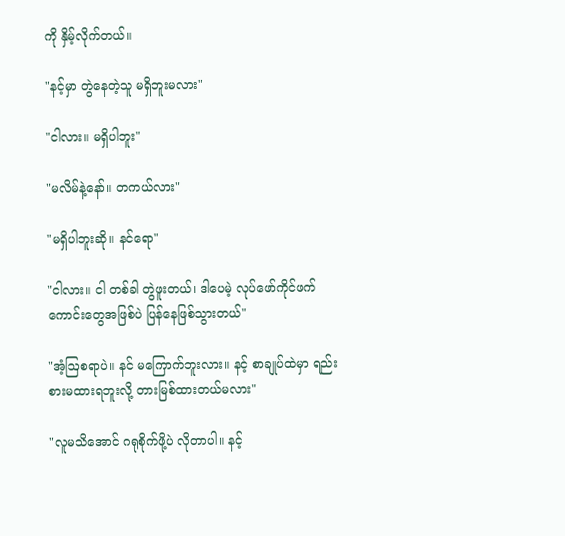ကို နှိမ့်လိုက်တယ်။

"နင့်မှာ တွဲနေတဲ့သူ မရှိဘူးမလား"

"ငါလား။ မရှိပါဘူး"

"မလိမ်နဲ့နော်။ တကယ်လား"

"မရှိပါဘူးဆို။ နင်ရော"

"ငါလား။ ငါ တစ်ခါ တွဲဖူးတယ်၊ ဒါပေမဲ့ လုပ်ဖော်ကိုင်ဖက်ကောင်းတွေအဖြစ်ပဲ ပြန်နေဖြစ်သွားတယ်"

"အံ့ဩစရာပဲ။ နင် မကြောက်ဘူးလား။ နင့် စာချုပ်ထဲမှာ ရည်းစားမထားရဘူးလို့ တားမြစ်ထားတယ်မလား"

"လူမသိအောင် ဂရုစိုက်ဖို့ပဲ လိုတာပါ။ နင့်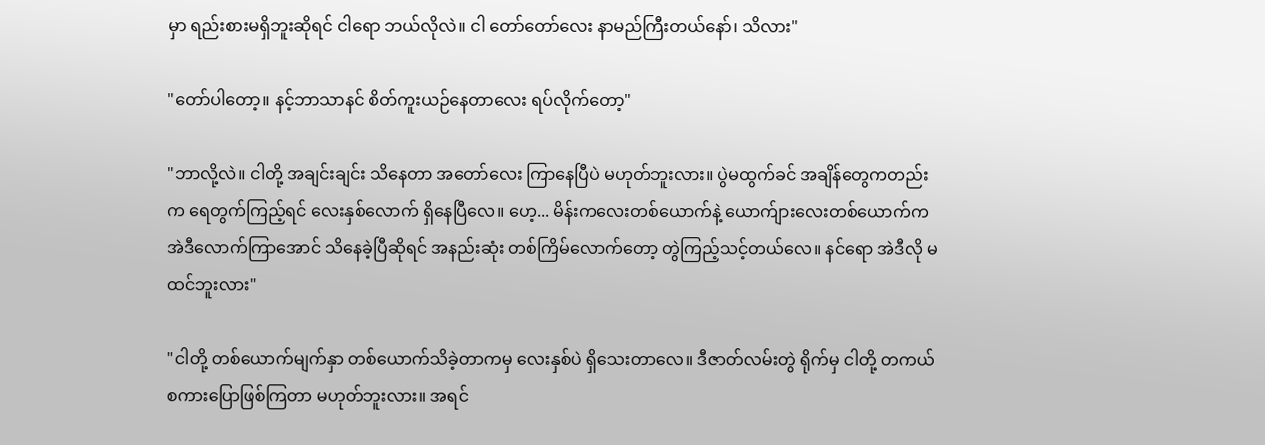မှာ ရည်းစားမရှိဘူးဆိုရင် ငါရော ဘယ်လိုလဲ။ ငါ တော်တော်လေး နာမည်ကြီးတယ်နော်၊ သိလား"

"တော်ပါတော့။ နင့်ဘာသာနင် စိတ်ကူးယဉ်နေတာလေး ရပ်လိုက်တော့"

"ဘာလို့လဲ။ ငါတို့ အချင်းချင်း သိနေတာ အတော်လေး ကြာနေပြီပဲ မဟုတ်ဘူးလား။ ပွဲမထွက်ခင် အချိန်တွေကတည်းက ရေတွက်ကြည့်ရင် လေးနှစ်လောက် ရှိနေပြီလေ။ ဟေ့... မိန်းကလေးတစ်ယောက်နဲ့ ယောက်ျားလေးတစ်ယောက်က အဲဒီလောက်ကြာအောင် သိနေခဲ့ပြီဆိုရင် အနည်းဆုံး တစ်ကြိမ်လောက်တော့ တွဲကြည့်သင့်တယ်လေ။ နင်ရော အဲဒီလို မထင်ဘူးလား"

"ငါတို့ တစ်ယောက်မျက်နှာ တစ်ယောက်သိခဲ့တာကမှ လေးနှစ်ပဲ ရှိသေးတာလေ။ ဒီဇာတ်လမ်းတွဲ ရိုက်မှ ငါတို့ တကယ် စကားပြောဖြစ်ကြတာ မဟုတ်ဘူးလား။ အရင်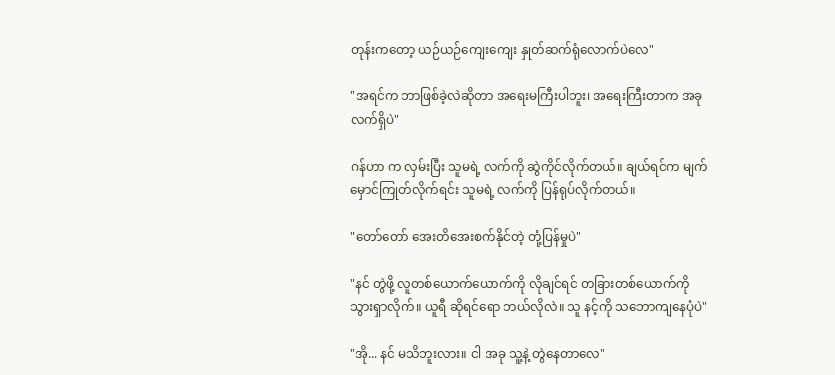တုန်းကတော့ ယဉ်ယဉ်ကျေးကျေး နှုတ်ဆက်ရုံလောက်ပဲလေ"

"အရင်က ဘာဖြစ်ခဲ့လဲဆိုတာ အရေးမကြီးပါဘူး၊ အရေးကြီးတာက အခုလက်ရှိပဲ"

ဂန်ဟာ က လှမ်းပြီး သူမရဲ့ လက်ကို ဆွဲကိုင်လိုက်တယ်။ ချယ်ရင်က မျက်မှောင်ကြုတ်လိုက်ရင်း သူမရဲ့ လက်ကို ပြန်ရုပ်လိုက်တယ်။

"တော်တော် အေးတိအေးစက်နိုင်တဲ့ တုံ့ပြန်မှုပဲ"

"နင် တွဲဖို့ လူတစ်ယောက်ယောက်ကို လိုချင်ရင် တခြားတစ်ယောက်ကို သွားရှာလိုက်။ ယူရီ ဆိုရင်ရော ဘယ်လိုလဲ။ သူ နင့်ကို သဘောကျနေပုံပဲ"

"အို... နင် မသိဘူးလား။ ငါ အခု သူ့နဲ့ တွဲနေတာလေ"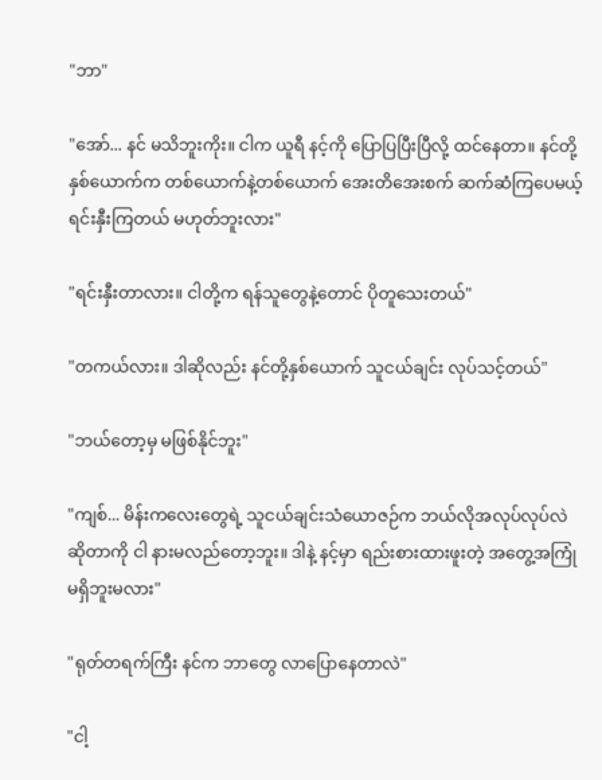"ဘာ"

"အော်... နင် မသိဘူးကိုး။ ငါက ယူရီ နင့်ကို ပြောပြပြီးပြီလို့ ထင်နေတာ။ နင်တို့နှစ်ယောက်က တစ်ယောက်နဲ့တစ်ယောက် အေးတိအေးစက် ဆက်ဆံကြပေမယ့် ရင်းနှီးကြတယ် မဟုတ်ဘူးလား"

"ရင်းနှီးတာလား။ ငါတို့က ရန်သူတွေနဲ့တောင် ပိုတူသေးတယ်"

"တကယ်လား။ ဒါဆိုလည်း နင်တို့နှစ်ယောက် သူငယ်ချင်း လုပ်သင့်တယ်"

"ဘယ်တော့မှ မဖြစ်နိုင်ဘူး"

"ကျစ်... မိန်းကလေးတွေရဲ့ သူငယ်ချင်းသံယောဇဉ်က ဘယ်လိုအလုပ်လုပ်လဲဆိုတာကို ငါ နားမလည်တော့ဘူး။ ဒါနဲ့ နင့်မှာ ရည်းစားထားဖူးတဲ့ အတွေ့အကြုံ မရှိဘူးမလား"

"ရုတ်တရက်ကြီး နင်က ဘာတွေ လာပြောနေတာလဲ"

"ငါ့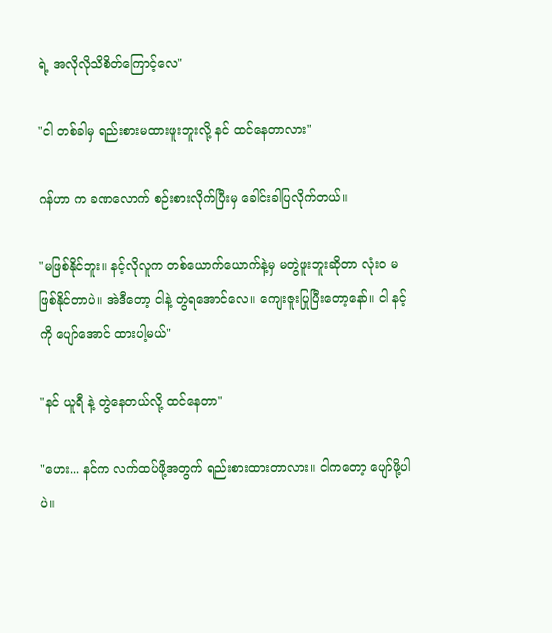ရဲ့ အလိုလိုသိစိတ်ကြောင့်လေ"

"ငါ တစ်ခါမှ ရည်းစားမထားဖူးဘူးလို့ နင် ထင်နေတာလား"

ဂန်ဟာ က ခဏလောက် စဉ်းစားလိုက်ပြီးမှ ခေါင်းခါပြလိုက်တယ်။

"မဖြစ်နိုင်ဘူး။ နင့်လိုလူက တစ်ယောက်ယောက်နဲ့မှ မတွဲဖူးဘူးဆိုတာ လုံးဝ မဖြစ်နိုင်တာပဲ။ အဲဒီတော့ ငါနဲ့ တွဲရအောင်လေ။ ကျေးဇူးပြုပြီးတော့နော်။ ငါ နင့်ကို ပျော်အောင် ထားပါ့မယ်"

"နင် ယူရီ နဲ့ တွဲနေတယ်လို့ ထင်နေတာ"

"ဟေး... နင်က လက်ထပ်ဖို့အတွက် ရည်းစားထားတာလား။ ငါကတော့ ပျော်ဖို့ပါပဲ။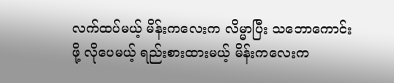လက်ထပ်မယ့် မိန်းကလေးက လိမ္မာပြီး သဘောကောင်းဖို့ လိုပေမယ့် ရည်းစားထားမယ့် မိန်းကလေးက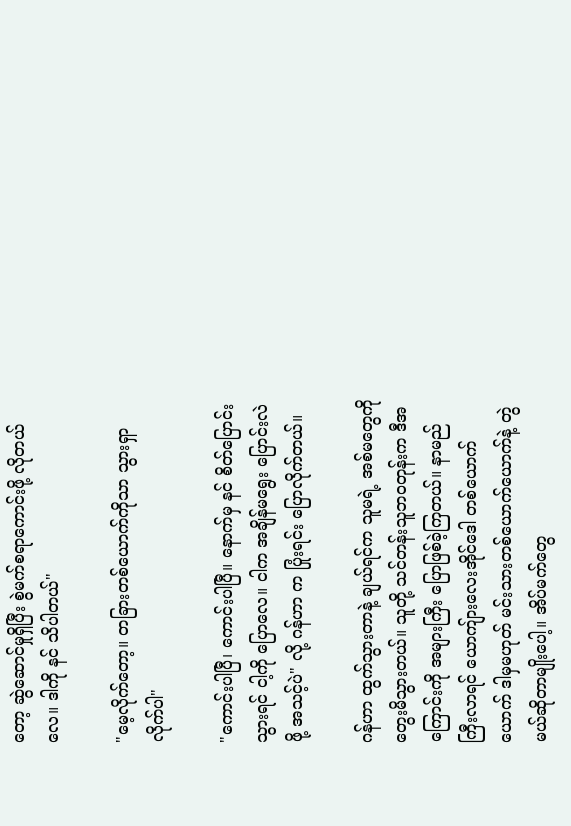တော့ ဆွဲဆောင်မှုရှိပြီး စွဲမက်စရာကောင်းဖို့ လိုတယ်လေ။ ဒါကို နင် သိပါတယ်"

"မေ့လိုက်တော့။ တခြားတစ်ယောက်ကိုသာ သွားရှာလိုက်ပါ"

"ကောင်းပါပြီ၊ ကောင်းပါပြီ။ နောက်မှ နင် စိတ်ပြောင်းသွားရင် ငါ့ကို ပြောလေ။ ငါက အချိန်မရွေး ပြောင်းလဲဖို့ အသင့်ပဲ" လို့ ဂန်ဟာ က ပြုံးရင်း ပြောလိုက်တယ်။

ဂန်ဟာ ထွက်သွားတာနဲ့ ချယ်ရင်က သူမရဲ့ အစ်မတွေကို တွေးမိသွားတယ်။ သူတို့ သင်တန်းသူဘဝတုန်းက ဒီအကြောင်းကို အများကြီး ပြောဖြစ်ခဲ့ကြတယ်။ နာမည်ကြီးလာရင် ယောကျ်ားလေးအိုင်ဒေါ တစ်ယောက်ယောက် ဒါမှမဟုတ် မင်းသားတစ်ယောက်ယောက်နဲ့ တွဲမယ်ဆိုတာမျိုးပေါ့။ အိပ်မက်တွေ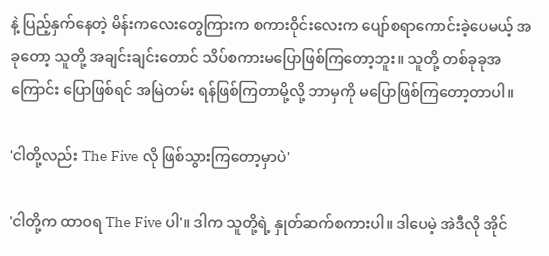နဲ့ ပြည့်နှက်နေတဲ့ မိန်းကလေးတွေကြားက စကားဝိုင်းလေးက ပျော်စရာကောင်းခဲ့ပေမယ့် အခုတော့ သူတို့ အချင်းချင်းတောင် သိပ်စကားမပြောဖြစ်ကြတော့ဘူး။ သူတို့ တစ်ခုခုအကြောင်း ပြောဖြစ်ရင် အမြဲတမ်း ရန်ဖြစ်ကြတာမို့လို့ ဘာမှကို မပြောဖြစ်ကြတော့တာပါ။

'ငါတို့လည်း The Five လို ဖြစ်သွားကြတော့မှာပဲ'

'ငါတို့က ထာဝရ The Five ပါ'။ ဒါက သူတို့ရဲ့ နှုတ်ဆက်စကားပါ။ ဒါပေမဲ့ အဲဒီလို အိုင်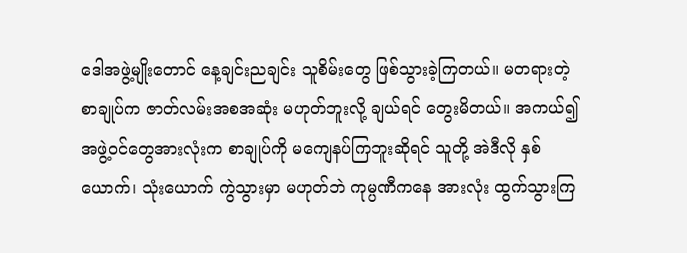ဒေါအဖွဲ့မျိုးတောင် နေ့ချင်းညချင်း သူစိမ်းတွေ ဖြစ်သွားခဲ့ကြတယ်။ မတရားတဲ့ စာချုပ်က ဇာတ်လမ်းအစအဆုံး မဟုတ်ဘူးလို့ ချယ်ရင် တွေးမိတယ်။ အကယ်၍ အဖွဲ့ဝင်တွေအားလုံးက စာချုပ်ကို မကျေနပ်ကြဘူးဆိုရင် သူတို့ အဲဒီလို နှစ်ယောက်၊ သုံးယောက် ကွဲသွားမှာ မဟုတ်ဘဲ ကုမ္ပဏီကနေ အားလုံး ထွက်သွားကြ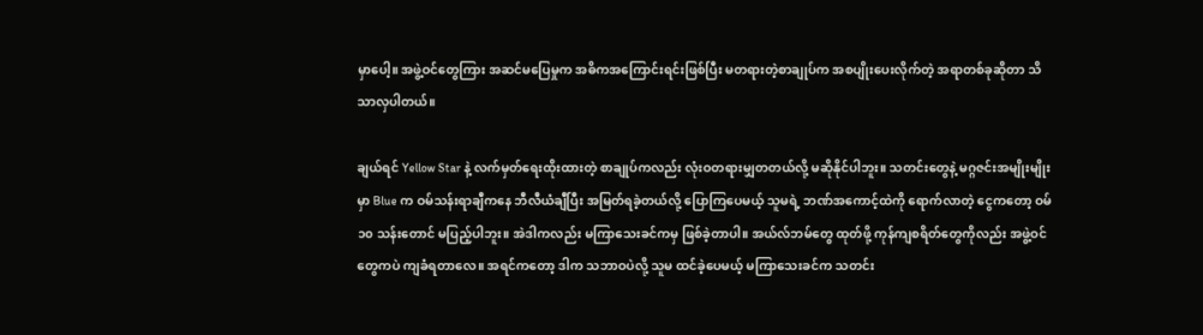မှာပေါ့။ အဖွဲ့ဝင်တွေကြား အဆင်မပြေမှုက အဓိကအကြောင်းရင်းဖြစ်ပြီး မတရားတဲ့စာချုပ်က အစပျိုးပေးလိုက်တဲ့ အရာတစ်ခုဆိုတာ သိသာလှပါတယ်။

ချယ်ရင် Yellow Star နဲ့ လက်မှတ်ရေးထိုးထားတဲ့ စာချုပ်ကလည်း လုံးဝတရားမျှတတယ်လို့ မဆိုနိုင်ပါဘူး။ သတင်းတွေနဲ့ မဂ္ဂဇင်းအမျိုးမျိုးမှာ Blue က ဝမ်သန်းရာချီကနေ ဘီလီယံချီပြီး အမြတ်ရခဲ့တယ်လို့ ပြောကြပေမယ့် သူမရဲ့ ဘဏ်အကောင့်ထဲကို ရောက်လာတဲ့ ငွေကတော့ ဝမ် ၁၀ သန်းတောင် မပြည့်ပါဘူး။ အဲဒါကလည်း မကြာသေးခင်ကမှ ဖြစ်ခဲ့တာပါ။ အယ်လ်ဘမ်တွေ ထုတ်ဖို့ ကုန်ကျစရိတ်တွေကိုလည်း အဖွဲ့ဝင်တွေကပဲ ကျခံရတာလေ။ အရင်ကတော့ ဒါက သဘာဝပဲလို့ သူမ ထင်ခဲ့ပေမယ့် မကြာသေးခင်က သတင်း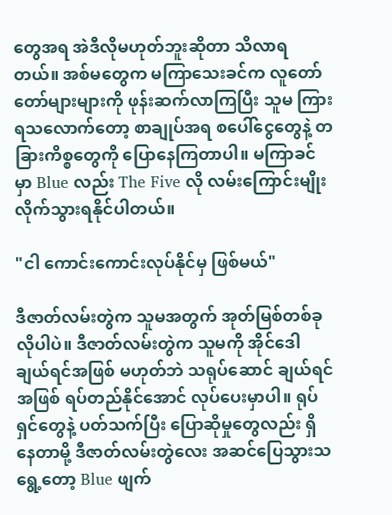တွေအရ အဲဒီလိုမဟုတ်ဘူးဆိုတာ သိလာရတယ်။ အစ်မတွေက မကြာသေးခင်က လူတော်တော်များများကို ဖုန်းဆက်လာကြပြီး သူမ ကြားရသလောက်တော့ စာချုပ်အရ စပေါ်ငွေတွေနဲ့ တခြားကိစ္စတွေကို ပြောနေကြတာပါ။ မကြာခင်မှာ Blue လည်း The Five လို လမ်းကြောင်းမျိုး လိုက်သွားရနိုင်ပါတယ်။

"ငါ ကောင်းကောင်းလုပ်နိုင်မှ ဖြစ်မယ်"

ဒီဇာတ်လမ်းတွဲက သူမအတွက် အုတ်မြစ်တစ်ခုလိုပါပဲ။ ဒီဇာတ်လမ်းတွဲက သူမကို အိုင်ဒေါ ချယ်ရင်အဖြစ် မဟုတ်ဘဲ သရုပ်ဆောင် ချယ်ရင်အဖြစ် ရပ်တည်နိုင်အောင် လုပ်ပေးမှာပါ။ ရုပ်ရှင်တွေနဲ့ ပတ်သက်ပြီး ပြောဆိုမှုတွေလည်း ရှိနေတာမို့ ဒီဇာတ်လမ်းတွဲလေး အဆင်ပြေသွားသရွေ့တော့ Blue ဖျက်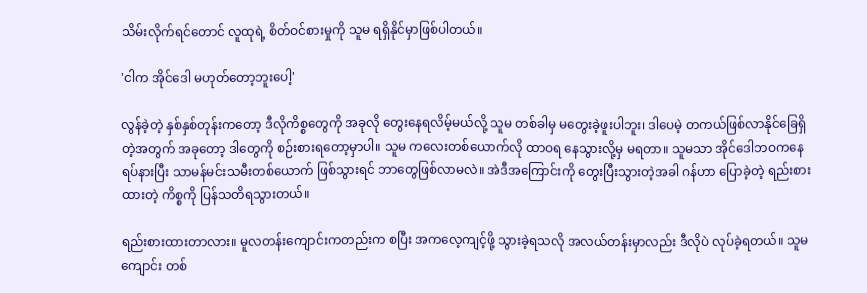သိမ်းလိုက်ရင်တောင် လူထုရဲ့ စိတ်ဝင်စားမှုကို သူမ ရရှိနိုင်မှာဖြစ်ပါတယ်။

'ငါက အိုင်ဒေါ မဟုတ်တော့ဘူးပေါ့'

လွန်ခဲ့တဲ့ နှစ်နှစ်တုန်းကတော့ ဒီလိုကိစ္စတွေကို အခုလို တွေးနေရလိမ့်မယ်လို့ သူမ တစ်ခါမှ မတွေးခဲ့ဖူးပါဘူး၊ ဒါပေမဲ့ တကယ်ဖြစ်လာနိုင်ခြေရှိတဲ့အတွက် အခုတော့ ဒါတွေကို စဉ်းစားရတော့မှာပါ။ သူမ ကလေးတစ်ယောက်လို ထာဝရ နေသွားလို့မှ မရတာ။ သူမသာ အိုင်ဒေါဘဝကနေ ရပ်နားပြီး သာမန်မင်းသမီးတစ်ယောက် ဖြစ်သွားရင် ဘာတွေဖြစ်လာမလဲ။ အဲဒီအကြောင်းကို တွေးပြီးသွားတဲ့အခါ ဂန်ဟာ ပြောခဲ့တဲ့ ရည်းစားထားတဲ့ ကိစ္စကို ပြန်သတိရသွားတယ်။

ရည်းစားထားတာလား။ မူလတန်းကျောင်းကတည်းက စပြီး အကလေ့ကျင့်ဖို့ သွားခဲ့ရသလို အလယ်တန်းမှာလည်း ဒီလိုပဲ လုပ်ခဲ့ရတယ်။ သူမ ကျောင်း တစ်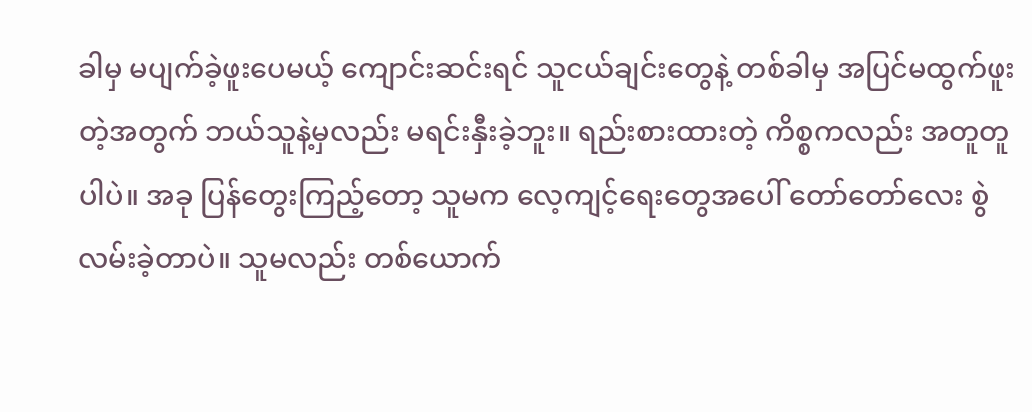ခါမှ မပျက်ခဲ့ဖူးပေမယ့် ကျောင်းဆင်းရင် သူငယ်ချင်းတွေနဲ့ တစ်ခါမှ အပြင်မထွက်ဖူးတဲ့အတွက် ဘယ်သူနဲ့မှလည်း မရင်းနှီးခဲ့ဘူး။ ရည်းစားထားတဲ့ ကိစ္စကလည်း အတူတူပါပဲ။ အခု ပြန်တွေးကြည့်တော့ သူမက လေ့ကျင့်ရေးတွေအပေါ် တော်တော်လေး စွဲလမ်းခဲ့တာပဲ။ သူမလည်း တစ်ယောက်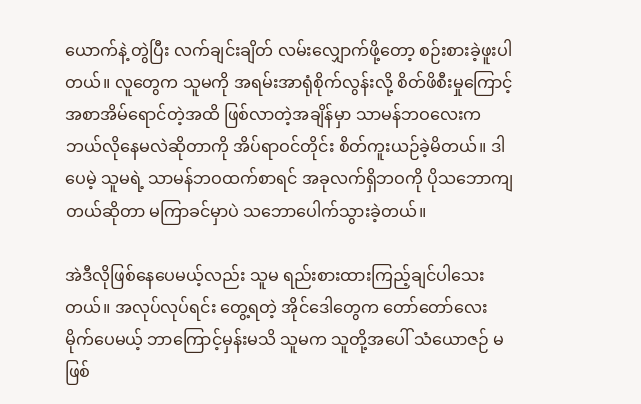ယောက်နဲ့ တွဲပြီး လက်ချင်းချိတ် လမ်းလျှောက်ဖို့တော့ စဉ်းစားခဲ့ဖူးပါတယ်။ လူတွေက သူမကို အရမ်းအာရုံစိုက်လွန်းလို့ စိတ်ဖိစီးမှုကြောင့် အစာအိမ်ရောင်တဲ့အထိ ဖြစ်လာတဲ့အချိန်မှာ သာမန်ဘဝလေးက ဘယ်လိုနေမလဲဆိုတာကို အိပ်ရာဝင်တိုင်း စိတ်ကူးယဉ်ခဲ့မိတယ်။ ဒါပေမဲ့ သူမရဲ့ သာမန်ဘဝထက်စာရင် အခုလက်ရှိဘဝကို ပိုသဘောကျတယ်ဆိုတာ မကြာခင်မှာပဲ သဘောပေါက်သွားခဲ့တယ်။

အဲဒီလိုဖြစ်နေပေမယ့်လည်း သူမ ရည်းစားထားကြည့်ချင်ပါသေးတယ်။ အလုပ်လုပ်ရင်း တွေ့ရတဲ့ အိုင်ဒေါတွေက တော်တော်လေး မိုက်ပေမယ့် ဘာကြောင့်မှန်းမသိ သူမက သူတို့အပေါ် သံယောဇဉ် မဖြစ်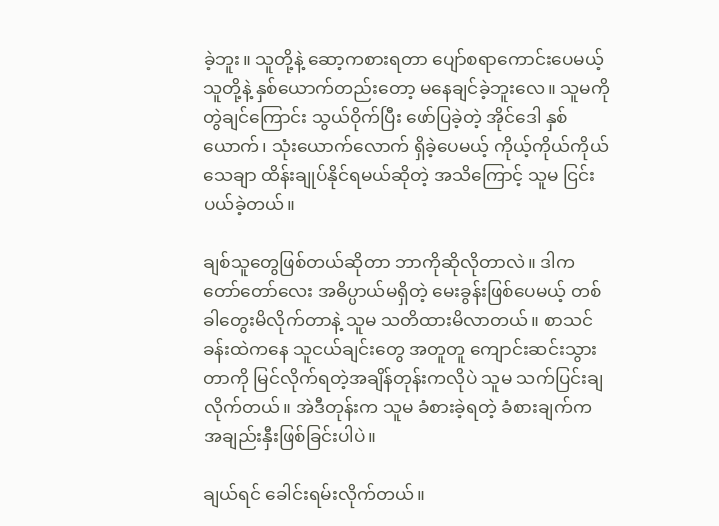ခဲ့ဘူး။ သူတို့နဲ့ ဆော့ကစားရတာ ပျော်စရာကောင်းပေမယ့် သူတို့နဲ့ နှစ်ယောက်တည်းတော့ မနေချင်ခဲ့ဘူးလေ။ သူမကို တွဲချင်ကြောင်း သွယ်ဝိုက်ပြီး ဖော်ပြခဲ့တဲ့ အိုင်ဒေါ နှစ်ယောက်၊ သုံးယောက်လောက် ရှိခဲ့ပေမယ့် ကိုယ့်ကိုယ်ကိုယ် သေချာ ထိန်းချုပ်နိုင်ရမယ်ဆိုတဲ့ အသိကြောင့် သူမ ငြင်းပယ်ခဲ့တယ်။

ချစ်သူတွေဖြစ်တယ်ဆိုတာ ဘာကိုဆိုလိုတာလဲ။ ဒါက တော်တော်လေး အဓိပ္ပာယ်မရှိတဲ့ မေးခွန်းဖြစ်ပေမယ့် တစ်ခါတွေးမိလိုက်တာနဲ့ သူမ သတိထားမိလာတယ်။ စာသင်ခန်းထဲကနေ သူငယ်ချင်းတွေ အတူတူ ကျောင်းဆင်းသွားတာကို မြင်လိုက်ရတဲ့အချိန်တုန်းကလိုပဲ သူမ သက်ပြင်းချလိုက်တယ်။ အဲဒီတုန်းက သူမ ခံစားခဲ့ရတဲ့ ခံစားချက်က အချည်းနှီးဖြစ်ခြင်းပါပဲ။

ချယ်ရင် ခေါင်းရမ်းလိုက်တယ်။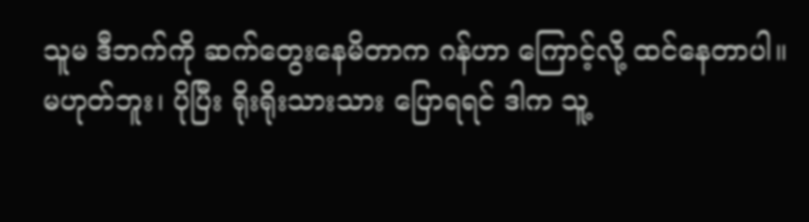သူမ ဒီဘက်ကို ဆက်တွေးနေမိတာက ဂန်ဟာ ကြောင့်လို့ ထင်နေတာပါ။ မဟုတ်ဘူး၊ ပိုပြီး ရိုးရိုးသားသား ပြောရရင် ဒါက သူ့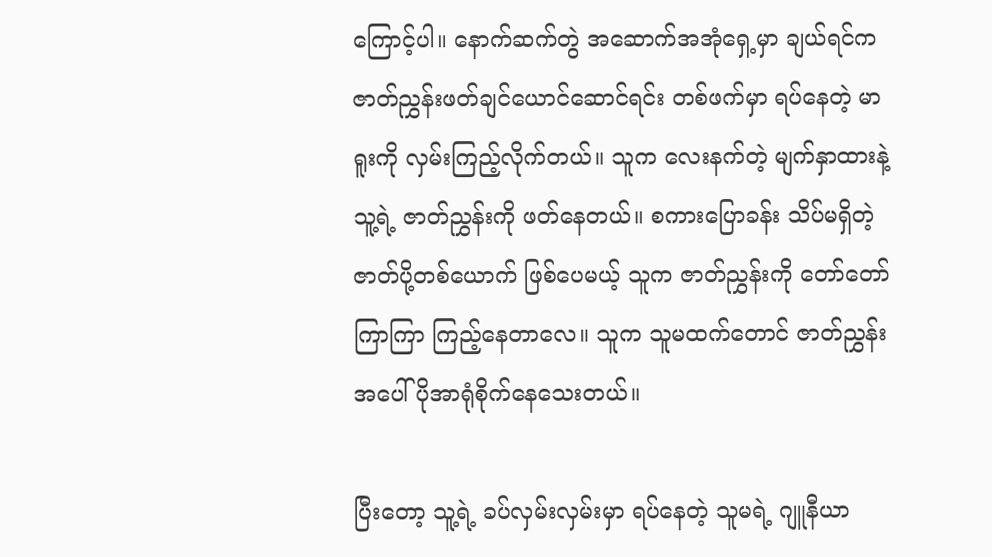ကြောင့်ပါ။ နောက်ဆက်တွဲ အဆောက်အအုံရှေ့မှာ ချယ်ရင်က ဇာတ်ညွှန်းဖတ်ချင်ယောင်ဆောင်ရင်း တစ်ဖက်မှာ ရပ်နေတဲ့ မာရူးကို လှမ်းကြည့်လိုက်တယ်။ သူက လေးနက်တဲ့ မျက်နှာထားနဲ့ သူ့ရဲ့ ဇာတ်ညွှန်းကို ဖတ်နေတယ်။ စကားပြောခန်း သိပ်မရှိတဲ့ ဇာတ်ပို့တစ်ယောက် ဖြစ်ပေမယ့် သူက ဇာတ်ညွှန်းကို တော်တော်ကြာကြာ ကြည့်နေတာလေ။ သူက သူမထက်တောင် ဇာတ်ညွှန်းအပေါ် ပိုအာရုံစိုက်နေသေးတယ်။

ပြီးတော့ သူ့ရဲ့ ခပ်လှမ်းလှမ်းမှာ ရပ်နေတဲ့ သူမရဲ့ ဂျူနီယာ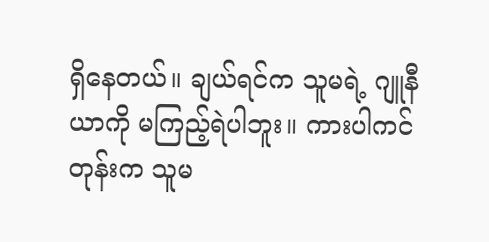ရှိနေတယ်။ ချယ်ရင်က သူမရဲ့ ဂျူနီယာကို မကြည့်ရဲပါဘူး။ ကားပါကင်တုန်းက သူမ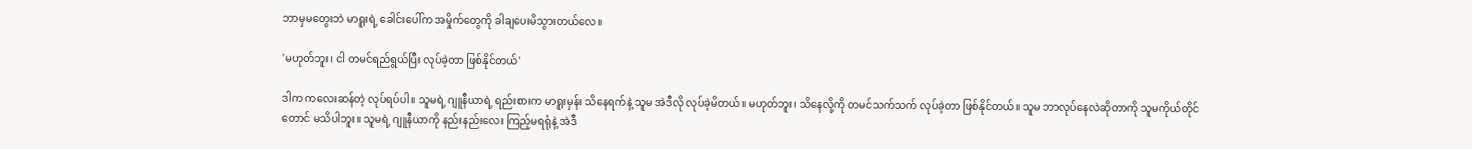ဘာမှမတွေးဘဲ မာရူးရဲ့ ခေါင်းပေါ်က အမှိုက်တွေကို ခါချပေးမိသွားတယ်လေ။

'မဟုတ်ဘူး၊ ငါ တမင်ရည်ရွယ်ပြီး လုပ်ခဲ့တာ ဖြစ်နိုင်တယ်'

ဒါက ကလေးဆန်တဲ့ လုပ်ရပ်ပါ။ သူမရဲ့ ဂျူနီယာရဲ့ ရည်းစားက မာရူးမှန်း သိနေရက်နဲ့ သူမ အဲဒီလို လုပ်ခဲ့မိတယ်။ မဟုတ်ဘူး၊ သိနေလို့ကို တမင်သက်သက် လုပ်ခဲ့တာ ဖြစ်နိုင်တယ်။ သူမ ဘာလုပ်နေလဲဆိုတာကို သူမကိုယ်တိုင်တောင် မသိပါဘူး။ သူမရဲ့ ဂျူနီယာကို နည်းနည်းလေး ကြည့်မရရုံနဲ့ အဲဒီ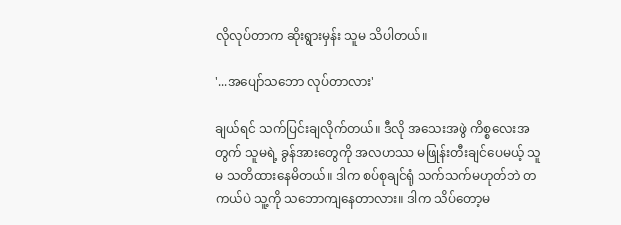လိုလုပ်တာက ဆိုးရွားမှန်း သူမ သိပါတယ်။

'...အပျော်သဘော လုပ်တာလား'

ချယ်ရင် သက်ပြင်းချလိုက်တယ်။ ဒီလို အသေးအဖွဲ ကိစ္စလေးအတွက် သူမရဲ့ ခွန်အားတွေကို အလဟဿ မဖြုန်းတီးချင်ပေမယ့် သူမ သတိထားနေမိတယ်။ ဒါက စပ်စုချင်ရုံ သက်သက်မဟုတ်ဘဲ တကယ်ပဲ သူ့ကို သဘောကျနေတာလား။ ဒါက သိပ်တော့မ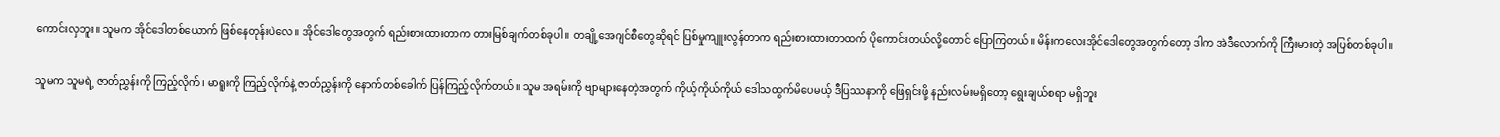ကောင်းလှဘူး။ သူမက အိုင်ဒေါတစ်ယောက် ဖြစ်နေတုန်းပဲလေ။ အိုင်ဒေါတွေအတွက် ရည်းစားထားတာက တားမြစ်ချက်တစ်ခုပါ။ တချို့အေဂျင်စီတွေဆိုရင် ပြစ်မှုကျူးလွန်တာက ရည်းစားထားတာထက် ပိုကောင်းတယ်လို့တောင် ပြောကြတယ်။ မိန်းကလေးအိုင်ဒေါတွေအတွက်တော့ ဒါက အဲဒီလောက်ကို ကြီးမားတဲ့ အပြစ်တစ်ခုပါ။

သူမက သူမရဲ့ ဇာတ်ညွှန်းကို ကြည့်လိုက်၊ မာရူးကို ကြည့်လိုက်နဲ့ ဇာတ်ညွှန်းကို နောက်တစ်ခေါက် ပြန်ကြည့်လိုက်တယ်။ သူမ အရမ်းကို ဗျာများနေတဲ့အတွက် ကိုယ့်ကိုယ်ကိုယ် ဒေါသထွက်မိပေမယ့် ဒီပြဿနာကို ဖြေရှင်းဖို့ နည်းလမ်းမရှိတော့ ရွေးချယ်စရာ မရှိဘူး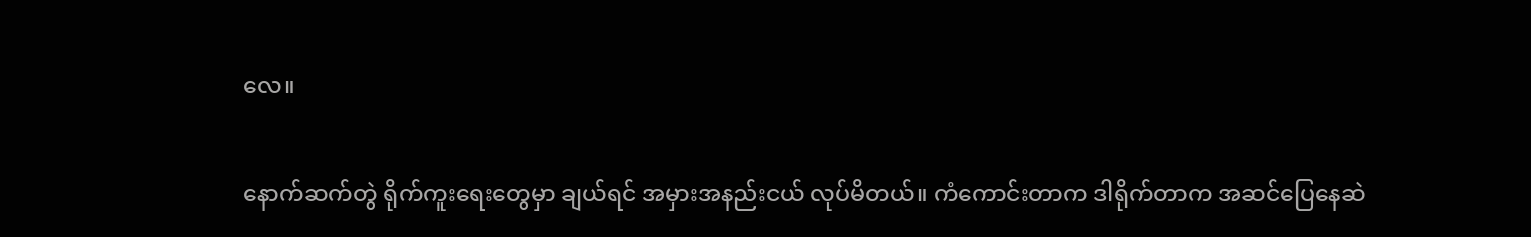လေ။

နောက်ဆက်တွဲ ရိုက်ကူးရေးတွေမှာ ချယ်ရင် အမှားအနည်းငယ် လုပ်မိတယ်။ ကံကောင်းတာက ဒါရိုက်တာက အဆင်ပြေနေဆဲ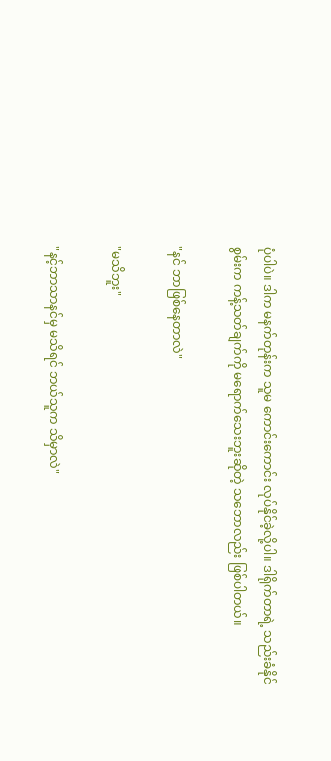ပုံပါပဲ။ ဒါက မနက်တုန်းက သူမ ကောင်းကောင်း လုပ်နိုင်ခဲ့လို့ပါ။ ဒါရိုက်တာရဲ့ သည်းခံနိုင်စွမ်းက ကန့်သတ်ချက်ကို မရောက်သေးဘူးဆိုတဲ့ သဘောလည်း ဖြစ်ပါတယ်။

"နင် ဘာဖြစ်နေတာလဲ"

"မသိဘူး"

"နင့်ဘာသာနင်မှ မသိရင် ဘယ်သူက သိမှာလဲ"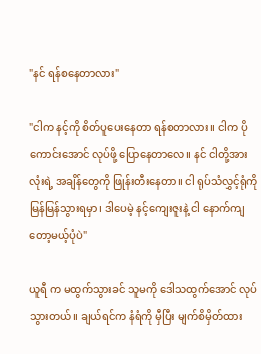"နင် ရန်စနေတာလား"

"ငါက နင့်ကို စိတ်ပူပေးနေတာ ရန်စတာလား။ ငါက ပိုကောင်းအောင် လုပ်ဖို့ ပြောနေတာလေ။ နင် ငါတို့အားလုံးရဲ့ အချိန်တွေကို ဖြုန်းတီးနေတာ။ ငါ ရုပ်သံလွှင့်ရုံကို မြန်မြန်သွားရမှာ၊ ဒါပေမဲ့ နင့်ကျေးဇူးနဲ့ ငါ နောက်ကျတော့မယ့်ပုံပဲ"

ယူရီ က မထွက်သွားခင် သူမကို ဒေါသထွက်အောင် လုပ်သွားတယ်။ ချယ်ရင်က နံရံကို မှီပြီး မျက်စိမှိတ်ထား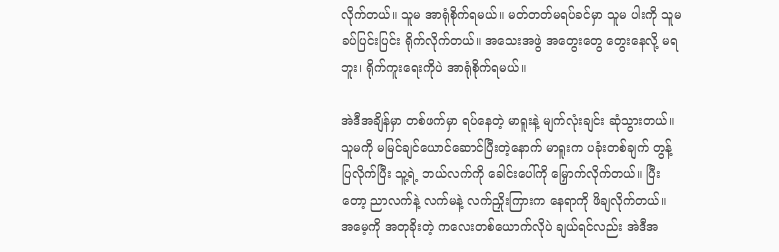လိုက်တယ်။ သူမ အာရုံစိုက်ရမယ်။ မတ်တတ်မရပ်ခင်မှာ သူမ ပါးကို သူမ ခပ်ပြင်းပြင်း ရိုက်လိုက်တယ်။ အသေးအဖွဲ အတွေးတွေ တွေးနေလို့ မရဘူး၊ ရိုက်ကူးရေးကိုပဲ အာရုံစိုက်ရမယ်။

အဲဒီအချိန်မှာ တစ်ဖက်မှာ ရပ်နေတဲ့ မာရူးနဲ့ မျက်လုံးချင်း ဆုံသွားတယ်။ သူမကို မမြင်ချင်ယောင်ဆောင်ပြီးတဲ့နောက် မာရူးက ပခုံးတစ်ချက် တွန့်ပြလိုက်ပြီး သူ့ရဲ့ ဘယ်လက်ကို ခေါင်းပေါ်ကို မြှောက်လိုက်တယ်။ ပြီးတော့ ညာလက်နဲ့ လက်မနဲ့ လက်ညှိုးကြားက နေရာကို ဖိချလိုက်တယ်။ အမေ့ကို အတုခိုးတဲ့ ကလေးတစ်ယောက်လိုပဲ ချယ်ရင်လည်း အဲဒီအ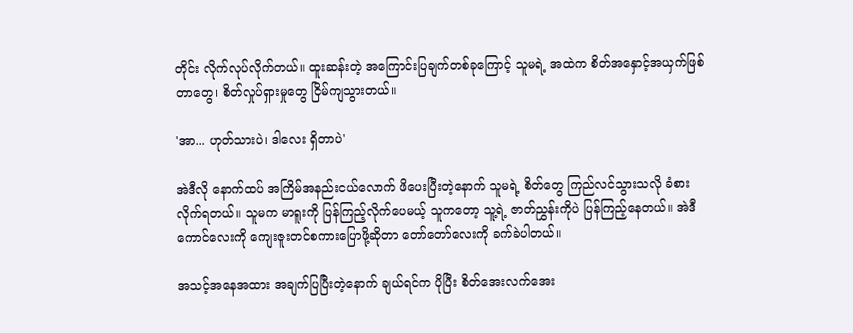တိုင်း လိုက်လုပ်လိုက်တယ်။ ထူးဆန်းတဲ့ အကြောင်းပြချက်တစ်ခုကြောင့် သူမရဲ့ အထဲက စိတ်အနှောင့်အယှက်ဖြစ်တာတွေ၊ စိတ်လှုပ်ရှားမှုတွေ ငြိမ်ကျသွားတယ်။

'အာ... ဟုတ်သားပဲ၊ ဒါလေး ရှိတာပဲ'

အဲဒီလို နောက်ထပ် အကြိမ်အနည်းငယ်လောက် ဖိပေးပြီးတဲ့နောက် သူမရဲ့ စိတ်တွေ ကြည်လင်သွားသလို ခံစားလိုက်ရတယ်။ သူမက မာရူးကို ပြန်ကြည့်လိုက်ပေမယ့် သူကတော့ သူ့ရဲ့ ဇာတ်ညွှန်းကိုပဲ ပြန်ကြည့်နေတယ်။ အဲဒီကောင်လေးကို ကျေးဇူးတင်စကားပြောဖို့ဆိုတာ တော်တော်လေးကို ခက်ခဲပါတယ်။

အသင့်အနေအထား အချက်ပြပြီးတဲ့နောက် ချယ်ရင်က ပိုပြီး စိတ်အေးလက်အေး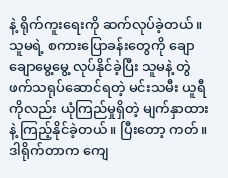နဲ့ ရိုက်ကူးရေးကို ဆက်လုပ်ခဲ့တယ်။ သူမရဲ့ စကားပြောခန်းတွေကို ချောချောမွေ့မွေ့ လုပ်နိုင်ခဲ့ပြီး သူမနဲ့ တွဲဖက်သရုပ်ဆောင်ရတဲ့ မင်းသမီး ယူရီ ကိုလည်း ယုံကြည်မှုရှိတဲ့ မျက်နှာထားနဲ့ ကြည့်နိုင်ခဲ့တယ်။ ပြီးတော့ ကတ်။ ဒါရိုက်တာက ကျေ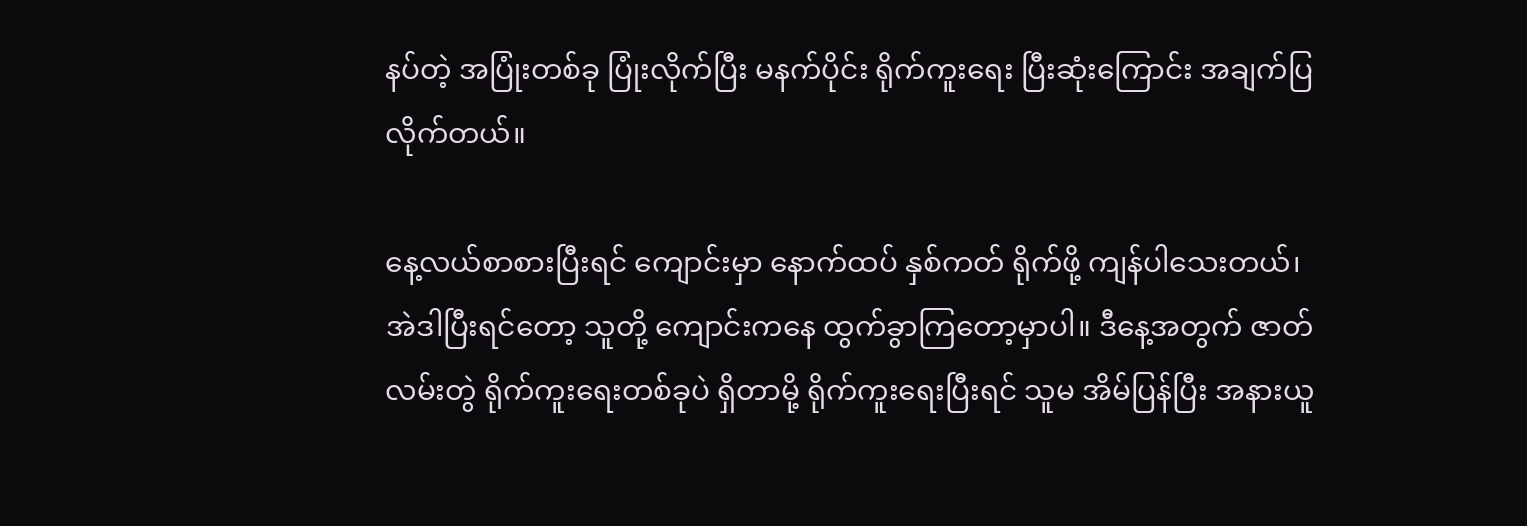နပ်တဲ့ အပြုံးတစ်ခု ပြုံးလိုက်ပြီး မနက်ပိုင်း ရိုက်ကူးရေး ပြီးဆုံးကြောင်း အချက်ပြလိုက်တယ်။

နေ့လယ်စာစားပြီးရင် ကျောင်းမှာ နောက်ထပ် နှစ်ကတ် ရိုက်ဖို့ ကျန်ပါသေးတယ်၊ အဲဒါပြီးရင်တော့ သူတို့ ကျောင်းကနေ ထွက်ခွာကြတော့မှာပါ။ ဒီနေ့အတွက် ဇာတ်လမ်းတွဲ ရိုက်ကူးရေးတစ်ခုပဲ ရှိတာမို့ ရိုက်ကူးရေးပြီးရင် သူမ အိမ်ပြန်ပြီး အနားယူ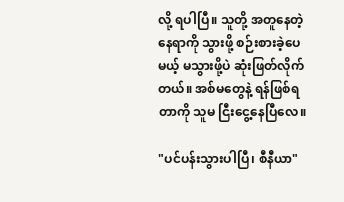လို့ ရပါပြီ။ သူတို့ အတူနေတဲ့ နေရာကို သွားဖို့ စဉ်းစားခဲ့ပေမယ့် မသွားဖို့ပဲ ဆုံးဖြတ်လိုက်တယ်။ အစ်မတွေနဲ့ ရန်ဖြစ်ရတာကို သူမ ငြီးငွေ့နေပြီလေ။

"ပင်ပန်းသွားပါပြီ၊ စီနီယာ"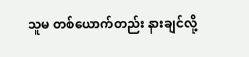သူမ တစ်ယောက်တည်း နားချင်လို့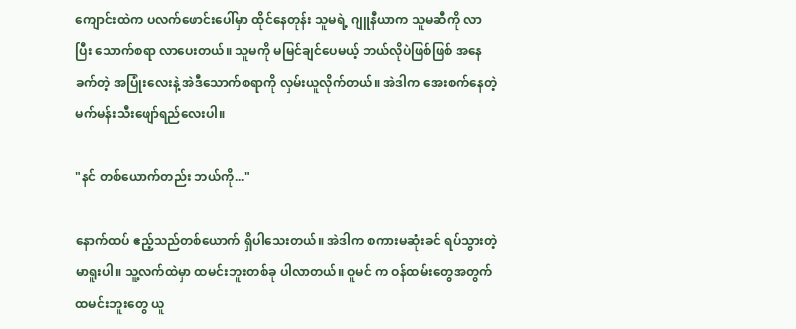ကျောင်းထဲက ပလက်ဖောင်းပေါ်မှာ ထိုင်နေတုန်း သူမရဲ့ ဂျူနီယာက သူမဆီကို လာပြီး သောက်စရာ လာပေးတယ်။ သူမကို မမြင်ချင်ပေမယ့် ဘယ်လိုပဲဖြစ်ဖြစ် အနေခက်တဲ့ အပြုံးလေးနဲ့ အဲဒီသောက်စရာကို လှမ်းယူလိုက်တယ်။ အဲဒါက အေးစက်နေတဲ့ မက်မန်းသီးဖျော်ရည်လေးပါ။

"နင် တစ်ယောက်တည်း ဘယ်ကို..."

နောက်ထပ် ဧည့်သည်တစ်ယောက် ရှိပါသေးတယ်။ အဲဒါက စကားမဆုံးခင် ရပ်သွားတဲ့ မာရူးပါ။ သူ့လက်ထဲမှာ ထမင်းဘူးတစ်ခု ပါလာတယ်။ ဝူမင် က ဝန်ထမ်းတွေအတွက် ထမင်းဘူးတွေ ယူ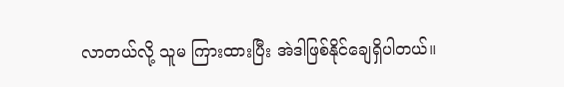လာတယ်လို့ သူမ ကြားထားပြီး အဲဒါဖြစ်နိုင်ချေရှိပါတယ်။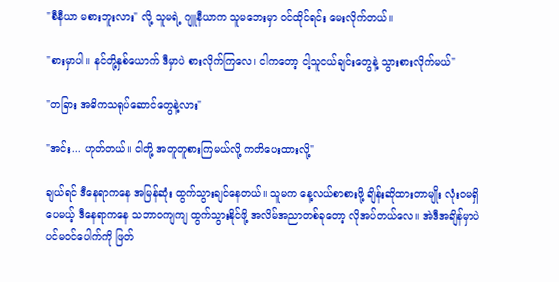"စီနီယာ မစားဘူးလား" လို့ သူမရဲ့ ဂျူနီယာက သူမဘေးမှာ ဝင်ထိုင်ရင်း မေးလိုက်တယ်။

"စားမှာပါ။ နင်တို့နှစ်ယောက် ဒီမှာပဲ စားလိုက်ကြလေ၊ ငါကတော့ ငါ့သူငယ်ချင်းတွေနဲ့ သွားစားလိုက်မယ်"

"တခြား အဓိကသရုပ်ဆောင်တွေနဲ့လား"

"အင်း... ဟုတ်တယ်။ ငါတို့ အတူတူစားကြမယ်လို့ ကတိပေးထားလို့"

ချယ်ရင် ဒီနေရာကနေ အမြန်ဆုံး ထွက်သွားချင်နေတယ်။ သူမက နေ့လယ်စာစားဖို့ ချိန်းဆိုထားတာမျိုး လုံးဝမရှိပေမယ့် ဒီနေရာကနေ သဘာဝကျကျ ထွက်သွားနိုင်ဖို့ အလိမ်အညာတစ်ခုတော့ လိုအပ်တယ်လေ။ အဲဒီအချိန်မှာပဲ ပင်မဝင်ပေါက်ကို ဖြတ်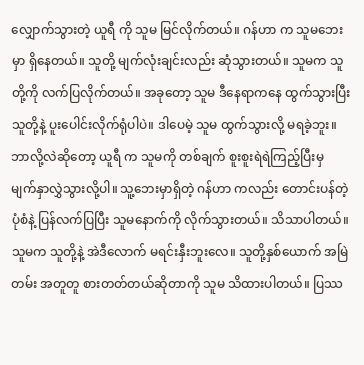လျှောက်သွားတဲ့ ယူရီ ကို သူမ မြင်လိုက်တယ်။ ဂန်ဟာ က သူမဘေးမှာ ရှိနေတယ်။ သူတို့ မျက်လုံးချင်းလည်း ဆုံသွားတယ်။ သူမက သူတို့ကို လက်ပြလိုက်တယ်။ အခုတော့ သူမ ဒီနေရာကနေ ထွက်သွားပြီး သူတို့နဲ့ ပူးပေါင်းလိုက်ရုံပါပဲ။ ဒါပေမဲ့ သူမ ထွက်သွားလို့ မရခဲ့ဘူး။ ဘာလို့လဲဆိုတော့ ယူရီ က သူမကို တစ်ချက် စူးစူးရဲရဲကြည့်ပြီးမှ မျက်နှာလွှဲသွားလို့ပါ။ သူ့ဘေးမှာရှိတဲ့ ဂန်ဟာ ကလည်း တောင်းပန်တဲ့ပုံစံနဲ့ ပြန်လက်ပြပြီး သူမနောက်ကို လိုက်သွားတယ်။ သိသာပါတယ်။ သူမက သူတို့နဲ့ အဲဒီလောက် မရင်းနှီးဘူးလေ။ သူတို့နှစ်ယောက် အမြဲတမ်း အတူတူ စားတတ်တယ်ဆိုတာကို သူမ သိထားပါတယ်။ ပြဿ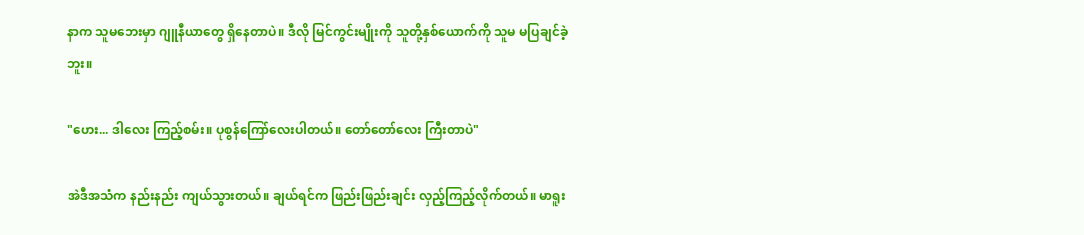နာက သူမဘေးမှာ ဂျူနီယာတွေ ရှိနေတာပဲ။ ဒီလို မြင်ကွင်းမျိုးကို သူတို့နှစ်ယောက်ကို သူမ မပြချင်ခဲ့ဘူး။

"ဟေး... ဒါလေး ကြည့်စမ်း။ ပုစွန်ကြော်လေးပါတယ်။ တော်တော်လေး ကြီးတာပဲ"

အဲဒီအသံက နည်းနည်း ကျယ်သွားတယ်။ ချယ်ရင်က ဖြည်းဖြည်းချင်း လှည့်ကြည့်လိုက်တယ်။ မာရူး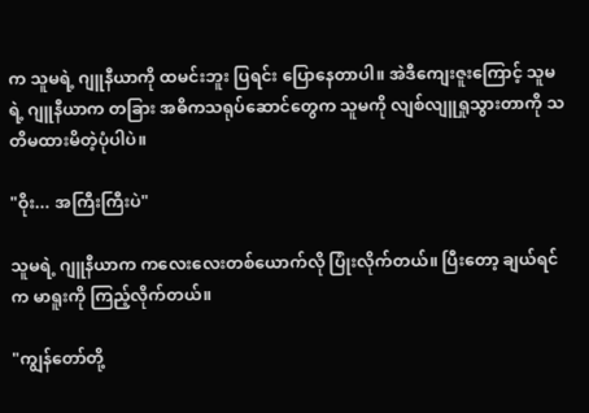က သူမရဲ့ ဂျူနီယာကို ထမင်းဘူး ပြရင်း ပြောနေတာပါ။ အဲဒီကျေးဇူးကြောင့် သူမရဲ့ ဂျူနီယာက တခြား အဓိကသရုပ်ဆောင်တွေက သူမကို လျစ်လျူရှုသွားတာကို သတိမထားမိတဲ့ပုံပါပဲ။

"ဝိုး... အကြီးကြီးပဲ"

သူမရဲ့ ဂျူနီယာက ကလေးလေးတစ်ယောက်လို ပြုံးလိုက်တယ်။ ပြီးတော့ ချယ်ရင်က မာရူးကို ကြည့်လိုက်တယ်။

"ကျွန်တော်တို့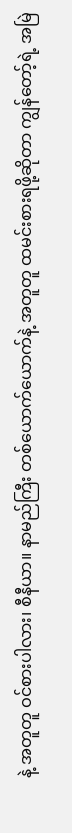နဲ့ အတူတူ ဝင်စားပါလား၊ စီနီယာ။ နာမည်ကြီး တစ်ယောက်ယောက်နဲ့ အတူတူ ထမင်းစားရဖို့ဆိုတာ ကျွန်တော့်ရဲ့ အမြဲ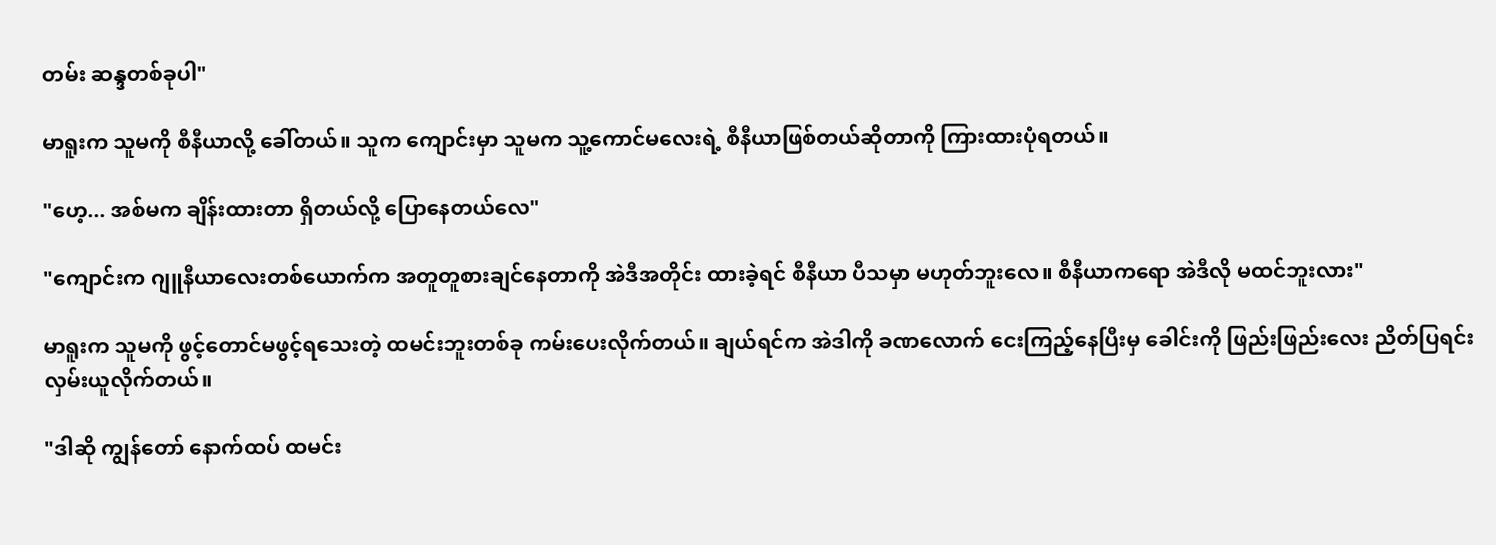တမ်း ဆန္ဒတစ်ခုပါ"

မာရူးက သူမကို စီနီယာလို့ ခေါ်တယ်။ သူက ကျောင်းမှာ သူမက သူ့ကောင်မလေးရဲ့ စီနီယာဖြစ်တယ်ဆိုတာကို ကြားထားပုံရတယ်။

"ဟေ့... အစ်မက ချိန်းထားတာ ရှိတယ်လို့ ပြောနေတယ်လေ"

"ကျောင်းက ဂျူနီယာလေးတစ်ယောက်က အတူတူစားချင်နေတာကို အဲဒီအတိုင်း ထားခဲ့ရင် စီနီယာ ပီသမှာ မဟုတ်ဘူးလေ။ စီနီယာကရော အဲဒီလို မထင်ဘူးလား"

မာရူးက သူမကို ဖွင့်တောင်မဖွင့်ရသေးတဲ့ ထမင်းဘူးတစ်ခု ကမ်းပေးလိုက်တယ်။ ချယ်ရင်က အဲဒါကို ခဏလောက် ငေးကြည့်နေပြီးမှ ခေါင်းကို ဖြည်းဖြည်းလေး ညိတ်ပြရင်း လှမ်းယူလိုက်တယ်။

"ဒါဆို ကျွန်တော် နောက်ထပ် ထမင်း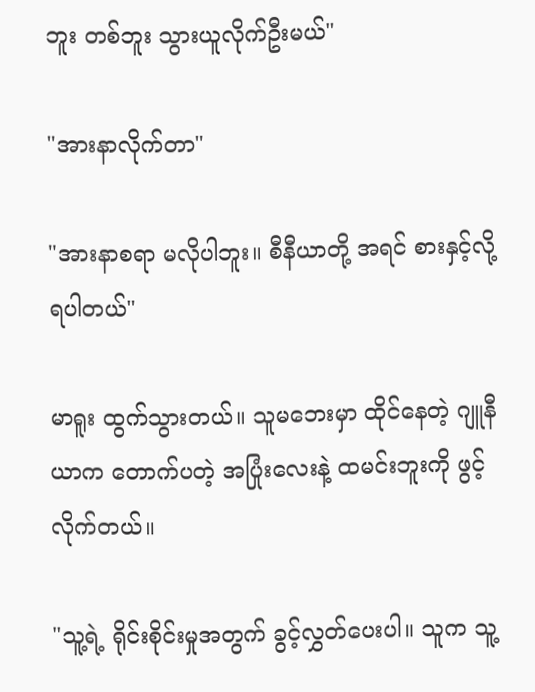ဘူး တစ်ဘူး သွားယူလိုက်ဦးမယ်"

"အားနာလိုက်တာ"

"အားနာစရာ မလိုပါဘူး။ စီနီယာတို့ အရင် စားနှင့်လို့ ရပါတယ်"

မာရူး ထွက်သွားတယ်။ သူမဘေးမှာ ထိုင်နေတဲ့ ဂျူနီယာက တောက်ပတဲ့ အပြုံးလေးနဲ့ ထမင်းဘူးကို ဖွင့်လိုက်တယ်။

"သူ့ရဲ့ ရိုင်းစိုင်းမှုအတွက် ခွင့်လွှတ်ပေးပါ။ သူက သူ့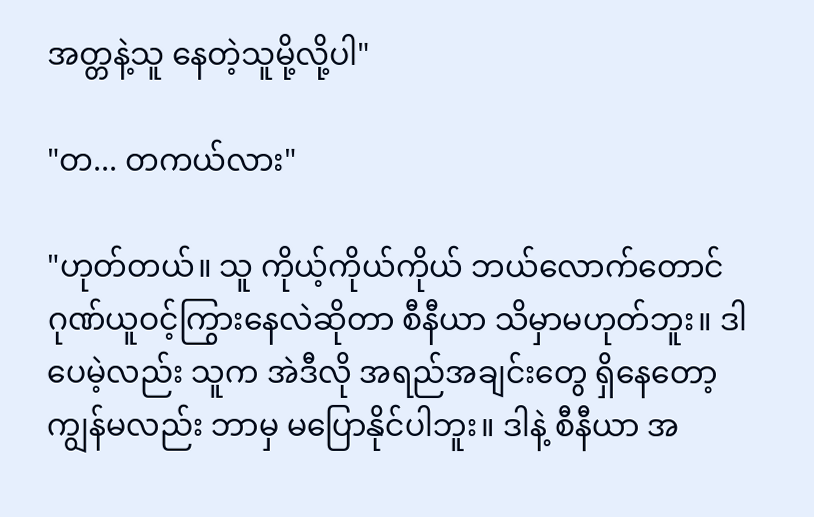အတ္တနဲ့သူ နေတဲ့သူမို့လို့ပါ"

"တ... တကယ်လား"

"ဟုတ်တယ်။ သူ ကိုယ့်ကိုယ်ကိုယ် ဘယ်လောက်တောင် ဂုဏ်ယူဝင့်ကြွားနေလဲဆိုတာ စီနီယာ သိမှာမဟုတ်ဘူး။ ဒါပေမဲ့လည်း သူက အဲဒီလို အရည်အချင်းတွေ ရှိနေတော့ ကျွန်မလည်း ဘာမှ မပြောနိုင်ပါဘူး။ ဒါနဲ့ စီနီယာ အ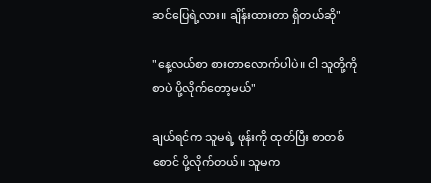ဆင်ပြေရဲ့လား။ ချိန်းထားတာ ရှိတယ်ဆို"

"နေ့လယ်စာ စားတာလောက်ပါပဲ။ ငါ သူတို့ကို စာပဲ ပို့လိုက်တော့မယ်"

ချယ်ရင်က သူမရဲ့ ဖုန်းကို ထုတ်ပြီး စာတစ်စောင် ပို့လိုက်တယ်။ သူမက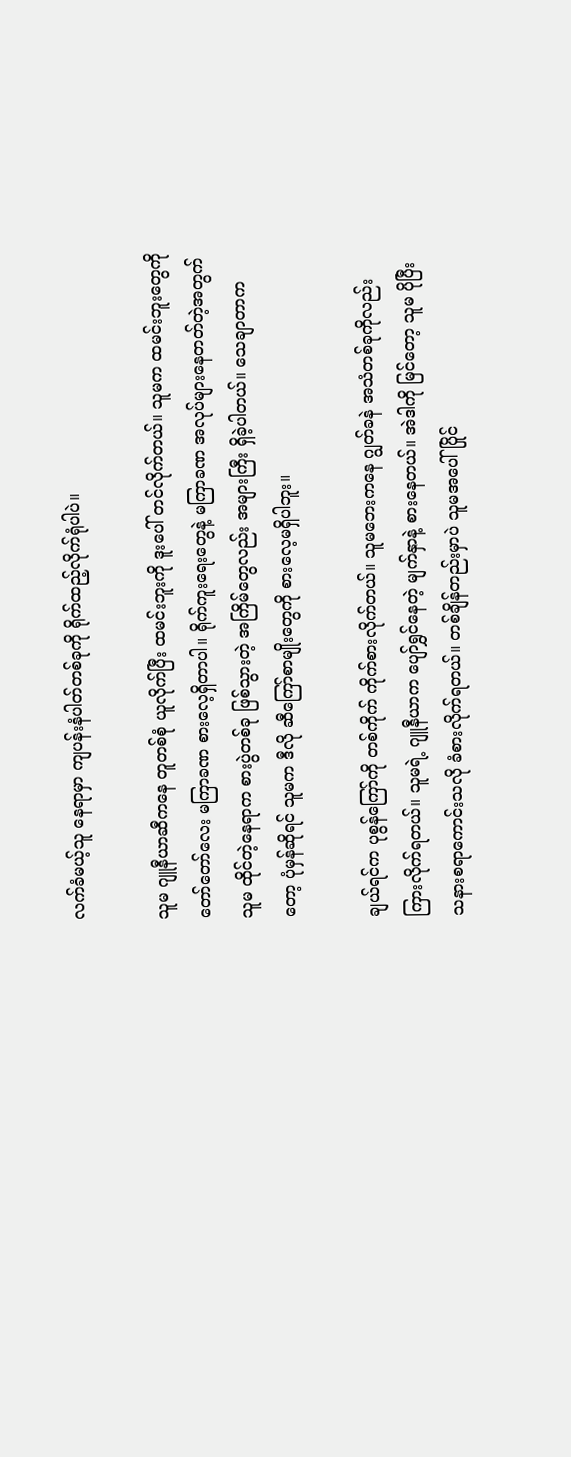လက်ခံမယ့်သူ နေရာမှာ ကျပန်းနံပါတ်တစ်ခုကို ရိုက်ထည့်လိုက်ရုံပါပဲ။

သူမ ဂျူနီယာဆီကနေ တူတစ်စုံ ယူလိုက်ပြီး ထမင်းဘူးကို ဒူးပေါ် တင်လိုက်တယ်။ သူမက ထမင်းဘူးတွေကို တော်တော်လေး မကြာခဏ စားလေ့ရှိတာပါ။ ရိုက်ကူးရေးတွေနဲ့ မကြာခဏ အလုပ်များနေတတ်တဲ့အတွက် သူမ ထိုင်တဲ့နေရာက စားပွဲတစ်ခု ဖြစ်သွားတဲ့ အကြိမ်တွေလည်း အများကြီး ရှိခဲ့ပါတယ်။ သေချာတာကတော့ ပုံမှန်ဆိုရင် သူမက ဒီလို ဆီကြော်စာမျိုးတွေကို စားလေ့မရှိပါဘူး။

ချယ်ရင်က ပုစွန်ကြော်ကို တစ်ကိုက် ကိုက်စားလိုက်တယ်။ သူမဘေးကနေ ဂျွတ်ခနဲ အသံတစ်ခုကိုလည်း ကြားလိုက်ရတယ်။ သူမရဲ့ ဂျူနီယာက ပျော်ရွှင်နေတဲ့ မျက်နှာနဲ့ စားနေတယ်။ အဲဒါကို မြင်တော့ သူမ ပိုပြီး သနားစရာကောင်းသလို ခံစားလိုက်ရတယ်။ တစ်ချိန်တည်းမှာပဲ သူမအပေါ် ပြိုင်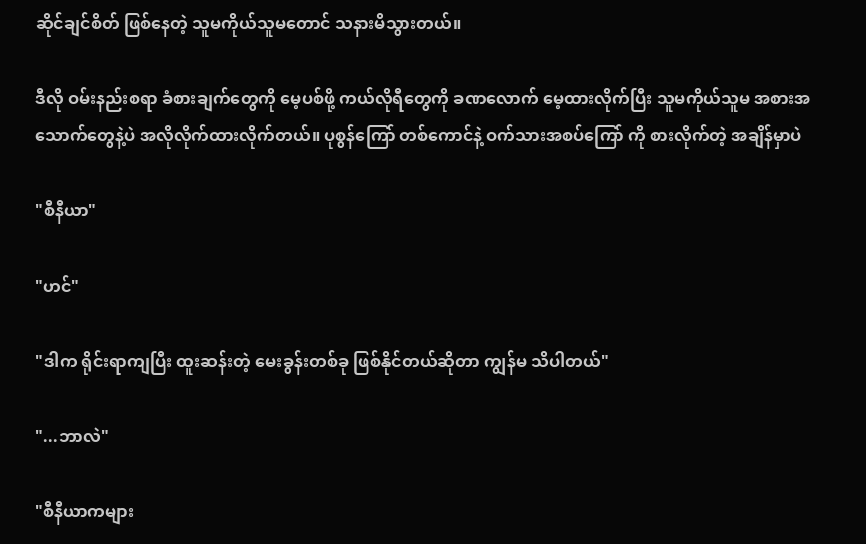ဆိုင်ချင်စိတ် ဖြစ်နေတဲ့ သူမကိုယ်သူမတောင် သနားမိသွားတယ်။

ဒီလို ဝမ်းနည်းစရာ ခံစားချက်တွေကို မေ့ပစ်ဖို့ ကယ်လိုရီတွေကို ခဏလောက် မေ့ထားလိုက်ပြီး သူမကိုယ်သူမ အစားအသောက်တွေနဲ့ပဲ အလိုလိုက်ထားလိုက်တယ်။ ပုစွန်ကြော် တစ်ကောင်နဲ့ ဝက်သားအစပ်ကြော် ကို စားလိုက်တဲ့ အချိန်မှာပဲ

"စီနီယာ"

"ဟင်"

"ဒါက ရိုင်းရာကျပြီး ထူးဆန်းတဲ့ မေးခွန်းတစ်ခု ဖြစ်နိုင်တယ်ဆိုတာ ကျွန်မ သိပါတယ်"

"...ဘာလဲ"

"စီနီယာကများ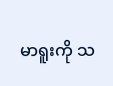မာရူးကို သ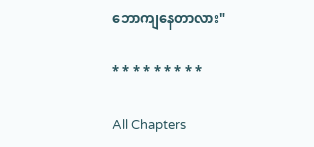ဘောကျနေတာလား"

* * * * * * * * *

All Chapters